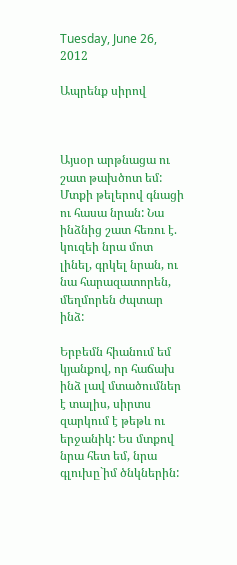Tuesday, June 26, 2012

Ապրենք սիրով



Այսօր արթնացա ու շատ թախծոտ եմ: Մտքի թելերով գնացի ու հասա նրան: Նա ինձնից շատ հեռու է. կուզեի նրա մոտ լինել, գրկել նրան, ու նա հարազատորեն, մեղմորեն ժպտար ինձ:

Երբեմն հիանում եմ կյանքով, որ հաճախ ինձ լավ մտածումներ է տալիս, սիրտս զարկում է թեթև ու երջանիկ: Ես մտքով նրա հետ եմ, նրա գլուխը`իմ ծնկներին: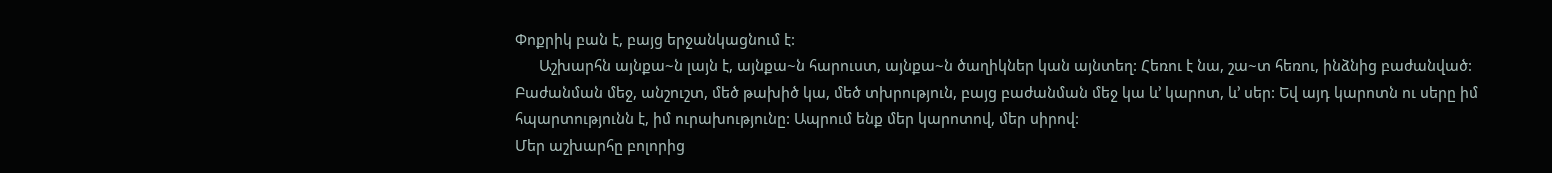Փոքրիկ բան է, բայց երջանկացնում է:
      Աշխարհն այնքա~ն լայն է, այնքա~ն հարուստ, այնքա~ն ծաղիկներ կան այնտեղ: Հեռու է նա, շա~տ հեռու, ինձնից բաժանված: Բաժանման մեջ, անշուշտ, մեծ թախիծ կա, մեծ տխրություն, բայց բաժանման մեջ կա և’ կարոտ, և’ սեր: Եվ այդ կարոտն ու սերը իմ հպարտությունն է, իմ ուրախությունը: Ապրում ենք մեր կարոտով, մեր սիրով:
Մեր աշխարհը բոլորից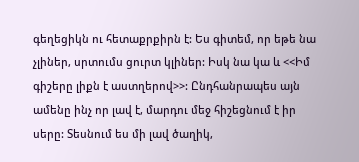գեղեցիկն ու հետաքրքիրն է: Ես գիտեմ, որ եթե նա չլիներ, սրտումս ցուրտ կլիներ: Իսկ նա կա և <<Իմ գիշերը լիքն է աստղերով>>: Ընդհանրապես այն ամենը ինչ որ լավ է, մարդու մեջ հիշեցնում է իր սերը: Տեսնում ես մի լավ ծաղիկ,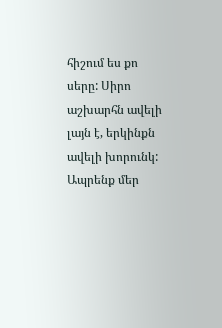հիշում ես քո սերը: Սիրո աշխարհն ավելի լայն է, երկինքն ավելի խորունկ:
Ապրենք մեր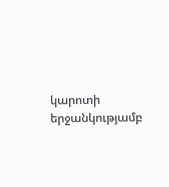կարոտի երջանկությամբ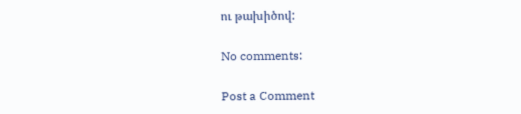ու թախիծով:

No comments:

Post a Comment